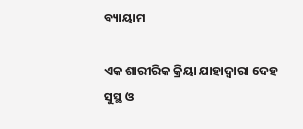ବ୍ୟାୟାମ

ଏକ ଶାରୀରିକ କ୍ରିୟା ଯାହାଦ୍ୱାରା ଦେହ ସୁସ୍ଥ ଓ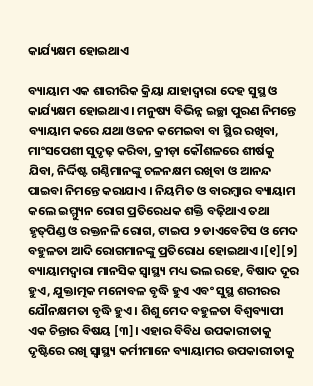କାର୍ଯ୍ୟକ୍ଷମ ହୋଇଥାଏ

ବ୍ୟାୟାମ ଏକ ଶାରୀରିକ କ୍ରିୟା ଯାହାଦ୍ୱାରା ଦେହ ସୁସ୍ଥ ଓ କାର୍ଯ୍ୟକ୍ଷମ ହୋଇଥାଏ । ମନୁଷ୍ୟ ବିଭିନ୍ନ ଇଚ୍ଛା ପୁରଣ ନିମନ୍ତେ ବ୍ୟାୟାମ କରେ ଯଥା ଓଜନ କମେଇବା ବା ସ୍ଥିର ରଖିବା, ମାଂସପେଶୀ ସୁଦୃଢ଼ କରିବା, କ୍ରୀଡ଼ା କୌଶଳରେ ଶୀର୍ଷକୁ ଯିବା, ନିର୍ଦ୍ଦିଷ୍ଟ ଗଣ୍ଠିମାନଙ୍କୁ ଚଳନକ୍ଷମ ରଖିବା ଓ ଆନନ୍ଦ ପାଇବା ନିମନ୍ତେ କରାଯାଏ । ନିୟମିତ ଓ ବାରମ୍ବାର ବ୍ୟାୟାମ କଲେ ଇମ୍ମ୍ୟୁନ ରୋଗ ପ୍ରତିରେଧକ ଶକ୍ତି ବଢ଼ିଥାଏ ତଥା ହୃତ୍‌ପିଣ୍ଡ ଓ ରକ୍ତନଳି ରୋଗ, ଟାଇପ ୨ ଡାଏବେଟିସ ଓ ମେଦ ବହୁଳତା ଆଦି ରୋଗମାନଙ୍କୁ ପ୍ରତିରୋଧ ହୋଇଥାଏ ।[୧][୨] ବ୍ୟାୟାମଦ୍ୱାରା ମାନସିକ ସ୍ୱାସ୍ଥ୍ୟ ମଧ୍ୟ ଭଲ ରହେ, ବିଷାଦ ଦୂର ହୁଏ, ଯୁକ୍ତାତ୍ମକ ମନୋବଳ ବୃଦ୍ଧି ହୁଏ ଏବଂ ସୁସ୍ଥ ଶରୀରର ଯୌନକ୍ଷମତା ବୃଦ୍ଧି ହୁଏ । ଶିଶୁ ମେଦ ବହୁଳତା ବିଶ୍ୱବ୍ୟାପୀ ଏକ ଚିନ୍ତାର ବିଷୟ [୩]। ଏହାର ବିବିଧ ଉପକାରୀତାକୁ ଦୃଷ୍ଟିରେ ରଖି ସ୍ୱାସ୍ଥ୍ୟ କର୍ମୀମାନେ ବ୍ୟାୟାମର ଉପକାରୀତାକୁ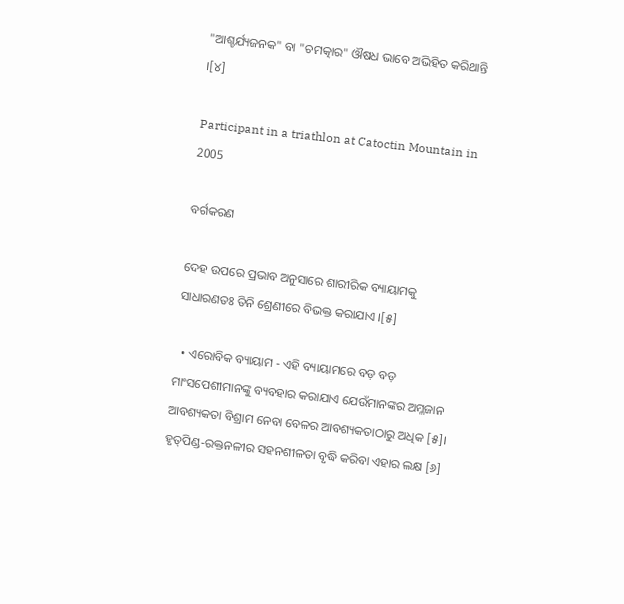"ଆଶ୍ଚର୍ଯ୍ୟଜନକ" ବା "ଚମତ୍କାର" ଔଷଧ ଭାବେ ଅଭିହିତ କରିଥାନ୍ତି ।[୪]

Participant in a triathlon at Catoctin Mountain in 2005

ବର୍ଗକରଣ

ଦେହ ଉପରେ ପ୍ରଭାବ ଅନୁସାରେ ଶାରୀରିକ ବ୍ୟାୟାମକୁ ସାଧାରଣତଃ ତିନି ଶ୍ରେଣୀରେ ବିଭକ୍ତ କରାଯାଏ ।[୫]

  • ଏରୋବିକ ବ୍ୟାୟାମ - ଏହି ବ୍ୟାୟାମରେ ବଡ଼ ବଡ଼ ମାଂସପେଶୀମାନଙ୍କୁ ବ୍ୟବହାର କରାଯାଏ ଯେଉଁମାନଙ୍କର ଅମ୍ଳଜାନ ଆବଶ୍ୟକତା ବିଶ୍ରାମ ନେବା ବେଳର ଆବଶ୍ୟକତାଠାରୁ ଅଧିକ [୫]। ହୃତ୍‌ପିଣ୍ଡ-ରକ୍ତନଳୀର ସହନଶୀଳତା ବୃଦ୍ଧି କରିବା ଏହାର ଲକ୍ଷ [୬]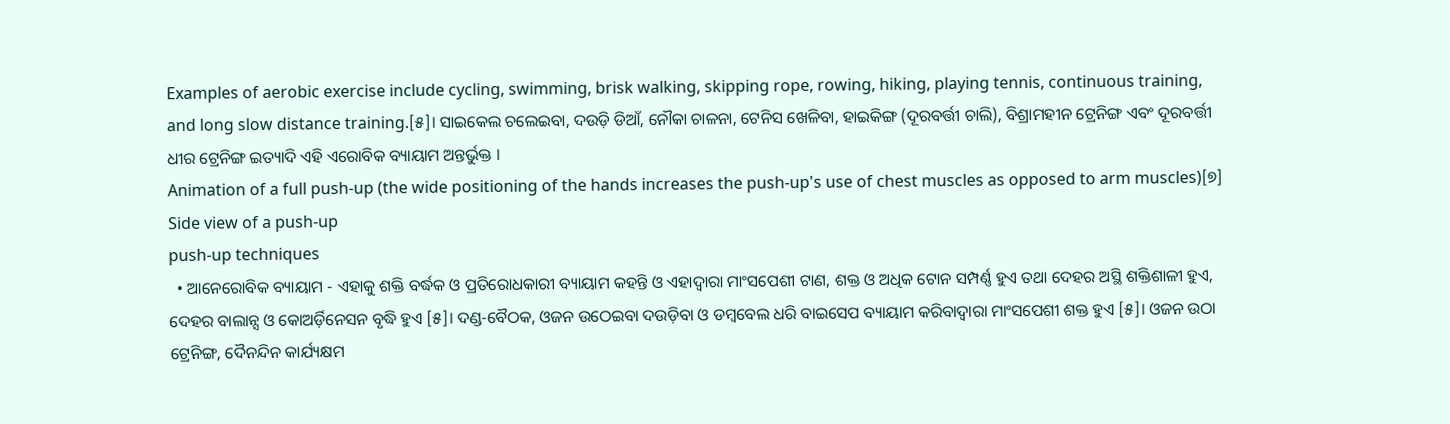Examples of aerobic exercise include cycling, swimming, brisk walking, skipping rope, rowing, hiking, playing tennis, continuous training, and long slow distance training.[୫]। ସାଇକେଲ ଚଲେଇବା, ଦଉଡ଼ି ଡିଆଁ, ନୌକା ଚାଳନା, ଟେନିସ ଖେଳିବା, ହାଇକିଙ୍ଗ (ଦୂରବର୍ତ୍ତୀ ଚାଲି), ବିଶ୍ରାମହୀନ ଟ୍ରେନିଙ୍ଗ ଏବଂ ଦୂରବର୍ତ୍ତୀ ଧୀର ଟ୍ରେନିଙ୍ଗ ଇତ୍ୟାଦି ଏହି ଏରୋବିକ ବ୍ୟାୟାମ ଅନ୍ତର୍ଭୁକ୍ତ ।
Animation of a full push-up (the wide positioning of the hands increases the push-up's use of chest muscles as opposed to arm muscles)[୭]
Side view of a push-up
push-up techniques
  • ଆନେରୋବିକ ବ୍ୟାୟାମ - ଏହାକୁ ଶକ୍ତି ବର୍ଦ୍ଧକ ଓ ପ୍ରତିରୋଧକାରୀ ବ୍ୟାୟାମ କହନ୍ତି ଓ ଏହାଦ୍ୱାରା ମାଂସପେଶୀ ଟାଣ, ଶକ୍ତ ଓ ଅଧିକ ଟୋନ ସମ୍ପର୍ଣ୍ଣ ହୁଏ ତଥା ଦେହର ଅସ୍ଥି ଶକ୍ତିଶାଳୀ ହୁଏ, ଦେହର ବାଲାନ୍ସ ଓ କୋଅର୍ଡ଼ିନେସନ ବୃଦ୍ଧି ହୁଏ [୫]। ଦଣ୍ଡ-ବୈଠକ, ଓଜନ ଉଠେଇବା ଦଉଡ଼ିବା ଓ ଡମ୍ବବେଲ ଧରି ବାଇସେପ ବ୍ୟାୟାମ କରିବାଦ୍ୱାରା ମାଂସପେଶୀ ଶକ୍ତ ହୁଏ [୫]। ଓଜନ ଉଠା ଟ୍ରେନିଙ୍ଗ, ଦୈନନ୍ଦିନ କାର୍ଯ୍ୟକ୍ଷମ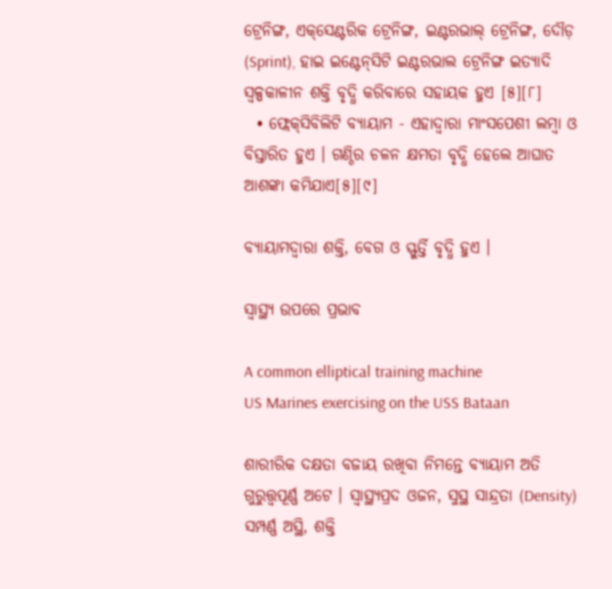ଟ୍ରେନିଙ୍ଗ, ଏକ୍‌ସେଣ୍ଟରିକ ଟ୍ରେନିଙ୍ଗ, ଇଣ୍ଟରଭାଲ୍ ଟ୍ରେନିଙ୍ଗ, ଦୌଡ଼ (Sprint), ହାଇ ଇଣ୍ଟେନ୍‌ସିଟି ଇଣ୍ଟରଭାଲ ଟ୍ରେନିଙ୍ଗ ଇତ୍ୟାଦି ସ୍ୱଳ୍ପକାଳୀନ ଶକ୍ତି ବୃଦ୍ଧି କରିବାରେ ସହାୟକ ହୁଏ [୫][୮]
  • ଫ୍ଲେକ୍‌ସିବିଲିଟି ବ୍ୟାୟାମ - ଏହାଦ୍ୱାରା ମାଂସପେଶୀ ଲମ୍ବା ଓ ବିସ୍ତାରିତ ହୁଏ । ଗଣ୍ଠିର ଚଳନ କ୍ଷମତା ବୃଦ୍ଧି ହେଲେ ଆଘାତ ଆଶଙ୍କା କମିଯାଏ[୫][୯]

ବ୍ୟାୟାମଦ୍ୱାରା ଶକ୍ତି, ବେଗ ଓ ସ୍ଫୁର୍ତ୍ତି ବୃଦ୍ଧି ହୁଏ ।

ସ୍ୱାସ୍ଥ୍ୟ ଉପରେ ପ୍ରଭାବ

A common elliptical training machine
US Marines exercising on the USS Bataan

ଶାରୀରିକ ଦକ୍ଷତା ବଜାୟ ରଖିବା ନିମନ୍ତେ ବ୍ୟାୟାମ ଅତି ଗୁରୁତ୍ତ୍ୱପୂର୍ଣ୍ଣ ଅଟେ । ସ୍ୱାସ୍ଥ୍ୟପ୍ରଦ ଓଜନ, ସୁସ୍ଥ ସାନ୍ଦ୍ରତା (Density) ସମ୍ପର୍ଣ୍ଣ ଅସ୍ଥି, ଶକ୍ତି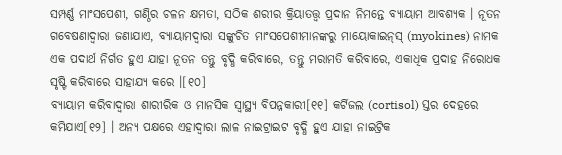ସମ୍ପର୍ଣ୍ଣ ମାଂସପେଶୀ, ଗଣ୍ଠିର ଚଳନ କ୍ଷମତା, ସଠିକ ଶରୀର କ୍ରିୟାତତ୍ତ୍ୱ ପ୍ରଦାନ ନିମନ୍ତେ ବ୍ୟାୟାମ ଆବଶ୍ୟକ । ନୂତନ ଗବେଷଣାଦ୍ୱାରା ଜଣାଯାଏ, ବ୍ୟାୟାମଦ୍ୱାରା ସଙ୍କୁଚିତ ମାଂସପେଶୀମାନଙ୍କରୁ ମାୟୋକାଇନ୍‌ସ୍ (myokines) ନାମକ ଏକ ପଦାର୍ଥ ନିର୍ଗତ ହୁଏ ଯାହା ନୂତନ ତନ୍ତୁ ବୃଦ୍ଧି କରିବାରେ, ତନ୍ତୁ ମରାମତି କରିବାରେ, ଏକାଧିକ ପ୍ରଦାହ ନିରୋଧକ ସୃଷ୍ଟି କରିବାରେ ସାହାଯ୍ୟ କରେ ।[୧୦]
ବ୍ୟାୟାମ କରିବାଦ୍ୱାରା ଶାରୀରିକ ଓ ମାନସିକ ସ୍ୱାସ୍ଥ୍ୟ ବିପନ୍ନକାରୀ[୧୧] କର୍ଟିଜଲ (cortisol) ସ୍ତର ଦେହରେ କମିଯାଏ[୧୨] । ଅନ୍ୟ ପକ୍ଷରେ ଏହାଦ୍ୱାରା ଲାଳ ନାଇଟ୍ରାଇଟ ବୃଦ୍ଧି ହୁଏ ଯାହା ନାଇଟ୍ରିକ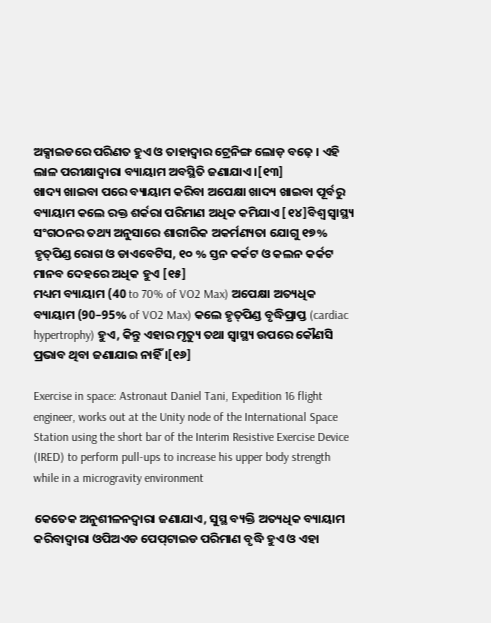ଅକ୍ସାଇଡରେ ପରିଣତ ହୁଏ ଓ ତାହାଦ୍ୱାର ଟ୍ରେନିଙ୍ଗ ଲୋଡ଼ ବଢ଼େ । ଏହି ଲାଳ ପରୀକ୍ଷାଦ୍ୱାରା ବ୍ୟାୟାମ ଅବସ୍ଥିତି ଜଣାଯାଏ ।[୧୩]
ଖାଦ୍ୟ ଖାଇବା ପରେ ବ୍ୟାୟାମ କରିବା ଅପେକ୍ଷା ଖାଦ୍ୟ ଖାଇବା ପୂର୍ବରୁ ବ୍ୟାୟାମ କଲେ ରକ୍ତ ଶର୍କରା ପରିମାଣ ଅଧିକ କମିଯାଏ [୧୪]ବିଶ୍ୱ ସ୍ୱାସ୍ଥ୍ୟ ସଂଗଠନର ତଥ୍ୟ ଅନୁସାରେ ଶାରୀରିକ ଅକର୍ମଣ୍ୟତା ଯୋଗୁ ୧୭% ହୃତ୍‌ପିଣ୍ଡ ରୋଗ ଓ ଡାଏବେଟିସ, ୧୦ % ସ୍ତନ କର୍କଟ ଓ କଲନ କର୍କଟ ମାନବ ଦେହରେ ଅଧିକ ହୁଏ [୧୫]
ମଧ୍ୟମ ବ୍ୟାୟାମ (40 to 70% of VO2 Max) ଅପେକ୍ଷା ଅତ୍ୟଧିକ ବ୍ୟାୟାମ (90–95% of VO2 Max) କଲେ ହୃତ୍‌ପିଣ୍ଡ ବୃଦ୍ଧିପ୍ରାପ୍ତ (cardiac hypertrophy) ହୁଏ, କିନ୍ତୁ ଏହାର ମୃତ୍ୟୁ ତଥା ସ୍ୱାସ୍ଥ୍ୟ ଉପରେ କୌଣସି ପ୍ରଭାବ ଥିବା ଜଣାଯାଇ ନାହିଁ ।[୧୬]

Exercise in space: Astronaut Daniel Tani, Expedition 16 flight engineer, works out at the Unity node of the International Space Station using the short bar of the Interim Resistive Exercise Device (IRED) to perform pull-ups to increase his upper body strength while in a microgravity environment

କେତେକ ଅନୁଶୀଳନଦ୍ୱାରା ଜଣାଯାଏ, ସୁସ୍ଥ ବ୍ୟକ୍ତି ଅତ୍ୟଧିକ ବ୍ୟାୟାମ କରିବାଦ୍ୱାରା ଓପିଅଏଡ ପେପ୍‌ଟାଇଡ ପରିମାଣ ବୃଦ୍ଧି ହୁଏ ଓ ଏହା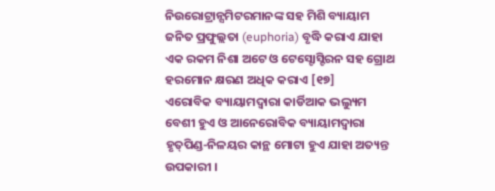ନିଉରୋଟ୍ରାନ୍ସମିଟରମାନଙ୍କ ସହ ମିଶି ବ୍ୟାୟାମ ଜନିତ ପ୍ରଫୁଲ୍ଲତା (euphoria) ବୃଦ୍ଧି କରାଏ ଯାହା ଏକ ରକମ ନିଶା ଅଟେ ଓ ଟେସ୍ଟୋସ୍ଟିରନ ସହ ଗ୍ରୋଥ ହରମୋନ କ୍ଷରଣ ଅଧିକ କରାଏ [୧୭]
ଏରୋବିକ ବ୍ୟାୟାମଦ୍ୱାରା କାର୍ଡିଆକ ଭଲ୍ୟୁମ ବେଶୀ ହୁଏ ଓ ଆନେରୋବିକ ବ୍ୟାୟାମଦ୍ୱାରା ହୃତ୍‌ପିଣ୍ଡ-ନିଳୟର କାନ୍ଥ ମୋଟା ହୁଏ ଯାହା ଅତ୍ୟନ୍ତ ଉପକାରୀ ।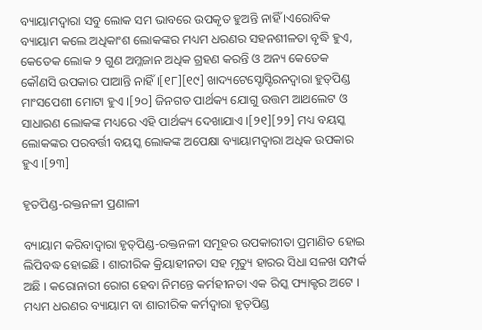ବ୍ୟାୟାମଦ୍ୱାରା ସବୁ ଲୋକ ସମ ଭାବରେ ଉପକୃତ ହୁଅନ୍ତି ନାହିଁ ।ଏରୋବିକ ବ୍ୟାୟାମ କଲେ ଅଧିକାଂଶ ଲୋକଙ୍କର ମଧ୍ୟମ ଧରଣର ସହନଶୀଳତା ବୃଦ୍ଧି ହୁଏ, କେତେକ ଲୋକ ୨ ଗୁଣ ଅମ୍ଳଜାନ ଅଧିକ ଗ୍ରହଣ କରନ୍ତି ଓ ଅନ୍ୟ କେତେକ କୌଣସି ଉପକାର ପାଆନ୍ତି ନାହିଁ ।[୧୮][୧୯] ଖାଦ୍ୟଟେସ୍ଟୋସ୍ଟିରନଦ୍ୱାରା ହୁତ୍‌ପିଣ୍ଡ ମାଂସପେଶୀ ମୋଟା ହୁଏ ।[୨୦] ଜିନଗତ ପାର୍ଥକ୍ୟ ଯୋଗୁ ଉତ୍ତମ ଆଥଲେଟ ଓ ସାଧାରଣ ଲୋକଙ୍କ ମଧ୍ୟରେ ଏହି ପାର୍ଥକ୍ୟ ଦେଖାଯାଏ ।[୨୧][୨୨] ମଧ୍ୟ ବୟସ୍କ ଲୋକଙ୍କର ପରବର୍ତ୍ତୀ ବୟସ୍କ ଲୋକଙ୍କ ଅପେକ୍ଷା ବ୍ୟାୟାମଦ୍ୱାରା ଅଧିକ ଉପକାର ହୁଏ ।[୨୩]

ହୃତପିଣ୍ଡ-ରକ୍ତନଳୀ ପ୍ରଣାଳୀ

ବ୍ୟାୟାମ କରିବାଦ୍ୱାରା ହୃତ୍‌ପିଣ୍ଡ-ରକ୍ତନଳୀ ସମୂହର ଉପକାରୀତା ପ୍ରମାଣିତ ହୋଇ ଲିପିବଦ୍ଧ ହୋଇଛି । ଶାରୀରିକ କ୍ରିୟାହୀନତା ସହ ମୃତ୍ୟୁ ହାରର ସିଧା ସଳଖ ସମ୍ପର୍କ ଅଛି । କରୋନାରୀ ରୋଗ ହେବା ନିମନ୍ତେ କର୍ମହୀନତା ଏକ ରିସ୍କ ଫ୍ୟାକ୍ଟର ଅଟେ । ମଧ୍ୟମ ଧରଣର ବ୍ୟାୟାମ ବା ଶାରୀରିକ କର୍ମଦ୍ୱାରା ହୃତ୍‌ପିଣ୍ଡ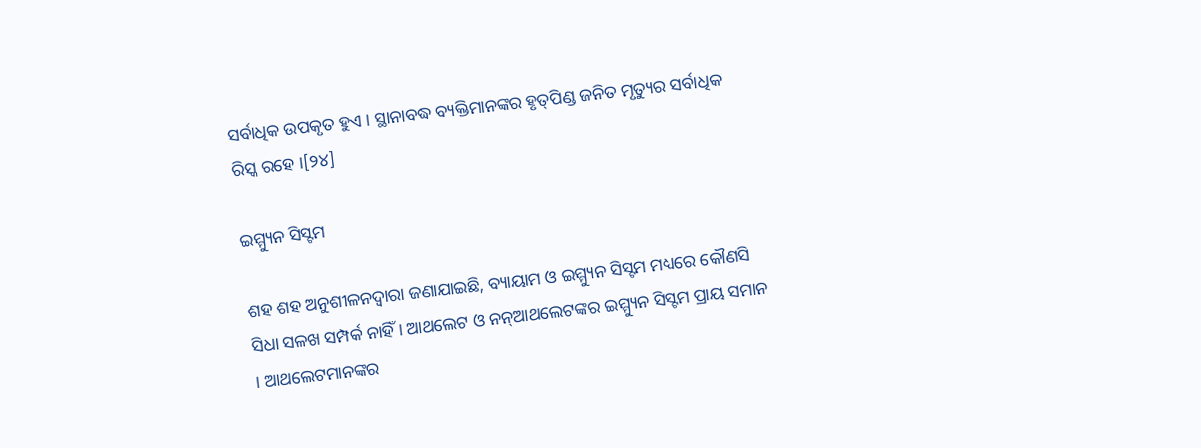ସର୍ବାଧିକ ଉପକୃତ ହୁଏ । ସ୍ଥାନାବଦ୍ଧ ବ୍ୟକ୍ତିମାନଙ୍କର ହୃତ୍‌ପିଣ୍ଡ ଜନିତ ମୃତ୍ୟୁର ସର୍ବାଧିକ ରିସ୍କ ରହେ ।[୨୪]

ଇମ୍ମ୍ୟୁନ ସିସ୍ଟମ

ଶହ ଶହ ଅନୁଶୀଳନଦ୍ୱାରା ଜଣାଯାଇଛି, ବ୍ୟାୟାମ ଓ ଇମ୍ମ୍ୟୁନ ସିସ୍ଟମ ମଧ୍ୟରେ କୌଣସି ସିଧା ସଳଖ ସମ୍ପର୍କ ନାହିଁ । ଆଥଲେଟ ଓ ନନ୍ଆଥଲେଟଙ୍କର ଇମ୍ମ୍ୟୁନ ସିସ୍ଟମ ପ୍ରାୟ ସମାନ । ଆଥଲେଟମାନଙ୍କର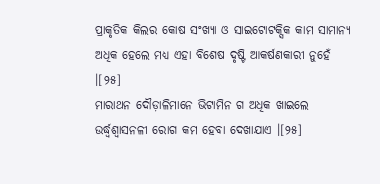ପ୍ରାକୃତିକ କିଲର କୋଷ ସଂଖ୍ୟା ଓ ସାଇଟୋଟକ୍ସିକ କାମ ସାମାନ୍ୟ ଅଧିକ ହେଲେ ମଧ୍ୟ ଏହା ବିଶେଷ ଦୃଷ୍ଟି ଆକର୍ଷଣକାରୀ ନୁହେଁ ।[୨୫]
ମାରାଥନ ଦୌଡ଼ାଳିମାନେ ଭିଟାମିନ ଗ ଅଧିକ ଖାଇଲେ ଉର୍ଦ୍ଧ୍ୱଶ୍ୱାସନଳୀ ରୋଗ କମ ହେବା ଦେଖାଯାଏ ।[୨୫]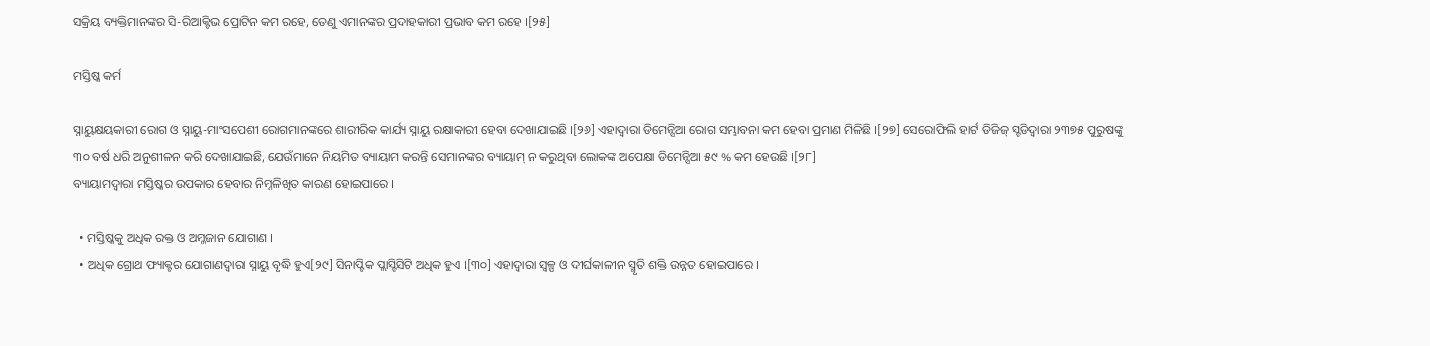ସକ୍ରିୟ ବ୍ୟକ୍ତିମାନଙ୍କର ସି‌-ରିଆକ୍ଟିଭ ପ୍ରୋଟିନ କମ ରହେ, ତେଣୁ ଏମାନଙ୍କର ପ୍ରଦାହକାରୀ ପ୍ରଭାବ କମ ରହେ ।[୨୫]

ମସ୍ତିଷ୍କ କର୍ମ

ସ୍ନାୟୁକ୍ଷୟକାରୀ ରୋଗ ଓ ସ୍ନାୟୁ-ମାଂସପେଶୀ ରୋଗମାନଙ୍କରେ ଶାରୀରିକ କାର୍ଯ୍ୟ ସ୍ନାୟୁ ରକ୍ଷାକାରୀ ହେବା ଦେଖାଯାଇଛି ।[୨୬] ଏହାଦ୍ୱାରା ଡିମେନ୍ସିଆ ରୋଗ ସମ୍ଭାବନା କମ ହେବା ପ୍ରମାଣ ମିଳିଛି ।[୨୭] ସେରୋଫିଲି ହାର୍ଟ ଡିଜିଜ୍ ସ୍ଟଡିଦ୍ୱାରା ୨୩୭୫ ପୁରୁଷଙ୍କୁ ୩୦ ବର୍ଷ ଧରି ଅନୁଶୀଳନ କରି ଦେଖାଯାଇଛି, ଯେଉଁମାନେ ନିୟମିତ ବ୍ୟାୟାମ କରନ୍ତି ସେମାନଙ୍କର ବ୍ୟାୟାମ୍ ନ କରୁଥିବା ଲୋକଙ୍କ ଅପେକ୍ଷା ଡିମେନ୍ସିଆ ୫୯ % କମ ହେଉଛି ।[୨୮]
ବ୍ୟାୟାମଦ୍ୱାରା ମସ୍ତିଷ୍କର ଉପକାର ହେବାର ନିମ୍ନଳିଖିତ କାରଣ ହୋଇପାରେ ।

  • ମସ୍ତିଷ୍କକୁ ଅଧିକ ରକ୍ତ ଓ ଅମ୍ଳଜାନ ଯୋଗାଣ ।
  • ଅଧିକ ଗ୍ରୋଥ ଫ୍ୟାକ୍ଟର ଯୋଗାଣଦ୍ୱାରା ସ୍ନାୟୁ ବୃଦ୍ଧି ହୁଏ[୨୯] ସିନାପ୍ଟିକ ପ୍ଲାସ୍ଟିସିଟି ଅଧିକ ହୁଏ ।[୩୦] ଏହାଦ୍ୱାରା ସ୍ୱଳ୍ପ ଓ ଦୀର୍ଘକାଳୀନ ସ୍ମୃତି ଶକ୍ତି ଉନ୍ନତ ହୋଇପାରେ ।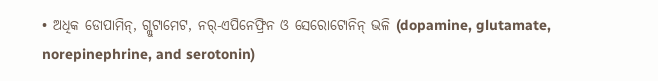• ଅଧିକ ଡୋପାମିନ୍, ଗ୍ଲୁଟାମେଟ, ନର୍-ଏପିନେଫ୍ରିନ ଓ ସେରୋଟୋନିନ୍ ଭଳି (dopamine, glutamate, norepinephrine, and serotonin)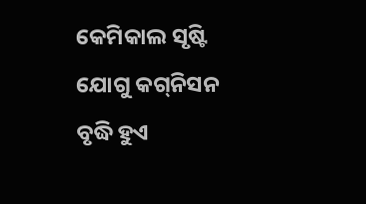କେମିକାଲ ସୃଷ୍ଟି ଯୋଗୁ କଗ୍‌ନିସନ ବୃଦ୍ଧି ହୁଏ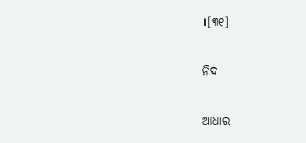।[୩୧]

ନିଦ

ଆଧାର